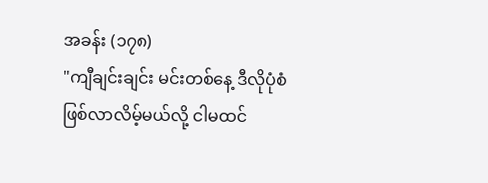အခန်း (၁၇၈)
"ကျီချင်းချင်း မင်းတစ်နေ့ ဒီလိုပုံစံဖြစ်လာလိမ့်မယ်လို့ ငါမထင်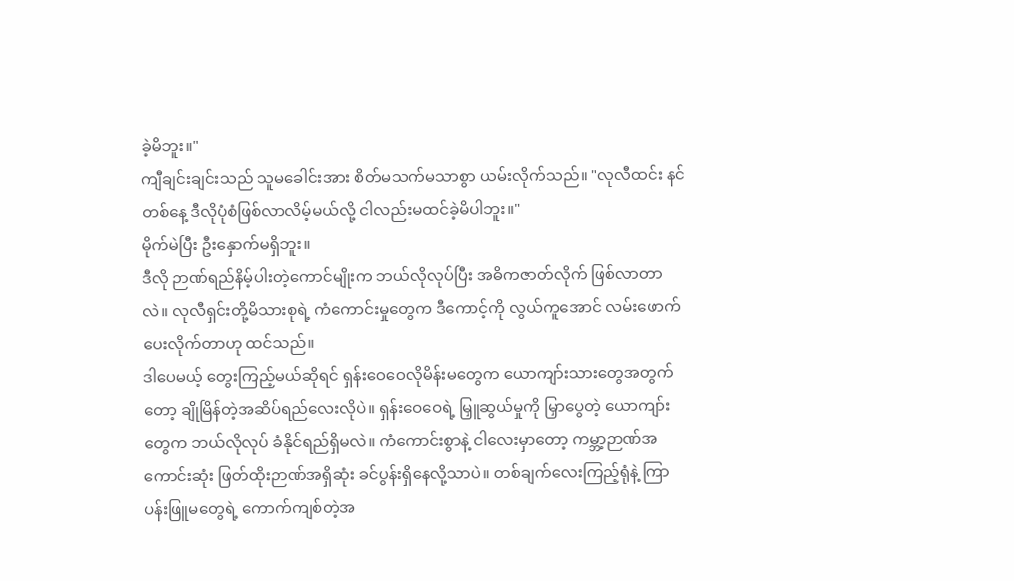ခဲ့မိဘူး။"
ကျီချင်းချင်းသည် သူမခေါင်းအား စိတ်မသက်မသာစွာ ယမ်းလိုက်သည်။ "လုလီထင်း နင်တစ်နေ့ ဒီလိုပုံစံဖြစ်လာလိမ့်မယ်လို့ ငါလည်းမထင်ခဲ့မိပါဘူး။"
မိုက်မဲပြီး ဦးနှောက်မရှိဘူး။
ဒီလို ဉာဏ်ရည်နိမ့်ပါးတဲ့ကောင်မျိုးက ဘယ်လိုလုပ်ပြီး အဓိကဇာတ်လိုက် ဖြစ်လာတာလဲ။ လုလီရှင်းတို့မိသားစုရဲ့ ကံကောင်းမှုတွေက ဒီကောင့်ကို လွယ်ကူအောင် လမ်းဖောက်ပေးလိုက်တာဟု ထင်သည်။
ဒါပေမယ့် တွေးကြည့်မယ်ဆိုရင် ရှန်းဝေဝေလိုမိန်းမတွေက ယောကျာ်းသားတွေအတွက်တော့ ချိုမြိန်တဲ့အဆိပ်ရည်လေးလိုပဲ။ ရှန်းဝေဝေရဲ့ မြှူဆွယ်မှုကို မြှာပွေတဲ့ ယောကျာ်းတွေက ဘယ်လိုလုပ် ခံနိုင်ရည်ရှိမလဲ။ ကံကောင်းစွာနဲ့ ငါလေးမှာတော့ ကမ္ဘာ့ဉာဏ်အကောင်းဆုံး ဖြတ်ထိုးဉာဏ်အရှိဆုံး ခင်ပွန်းရှိနေလို့သာပဲ။ တစ်ချက်လေးကြည့်ရုံနဲ့ ကြာပန်းဖြူမတွေရဲ့ ကောက်ကျစ်တဲ့အ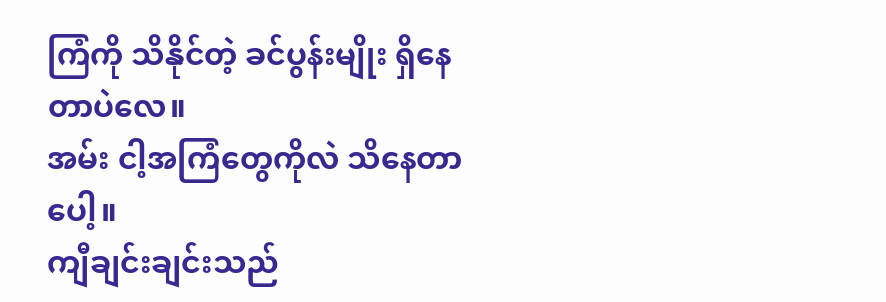ကြံကို သိနိုင်တဲ့ ခင်ပွန်းမျိုး ရှိနေတာပဲလေ။
အမ်း ငါ့အကြံတွေကိုလဲ သိနေတာပေါ့။
ကျီချင်းချင်းသည်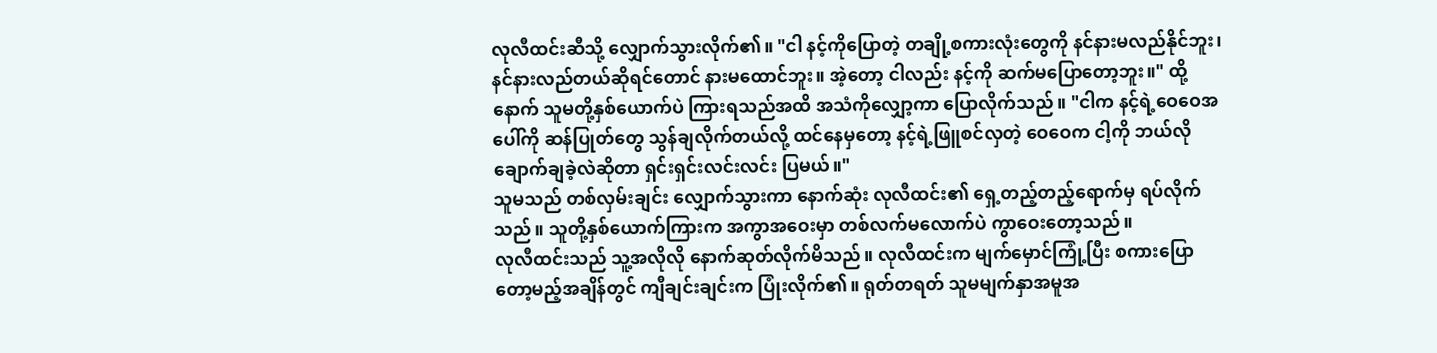လုလီထင်းဆီသို့ လျှောက်သွားလိုက်၏။ "ငါ နင့်ကိုပြောတဲ့ တချို့စကားလုံးတွေကို နင်နားမလည်နိုင်ဘူး၊ နင်နားလည်တယ်ဆိုရင်တောင် နားမထောင်ဘူး။ အဲ့တော့ ငါလည်း နင့်ကို ဆက်မပြောတော့ဘူး။" ထို့နောက် သူမတို့နှစ်ယောက်ပဲ ကြားရသည်အထိ အသံကိုလျှော့ကာ ပြောလိုက်သည်။ "ငါက နင့်ရဲ့ဝေဝေအပေါ်ကို ဆန်ပြုတ်တွေ သွန်ချလိုက်တယ်လို့ ထင်နေမှတော့ နင့်ရဲ့ဖြူစင်လှတဲ့ ဝေဝေက ငါ့ကို ဘယ်လိုချောက်ချခဲ့လဲဆိုတာ ရှင်းရှင်းလင်းလင်း ပြမယ်။"
သူမသည် တစ်လှမ်းချင်း လျှောက်သွားကာ နောက်ဆုံး လုလီထင်း၏ ရှေ့တည့်တည့်ရောက်မှ ရပ်လိုက်သည်။ သူတို့နှစ်ယောက်ကြားက အကွာအဝေးမှာ တစ်လက်မလောက်ပဲ ကွာဝေးတော့သည်။
လုလီထင်းသည် သူ့အလိုလို နောက်ဆုတ်လိုက်မိသည်။ လုလီထင်းက မျက်မှောင်ကြုံ့ပြီး စကားပြောတော့မည့်အချိန်တွင် ကျီချင်းချင်းက ပြုံးလိုက်၏။ ရုတ်တရတ် သူမမျက်နှာအမူအ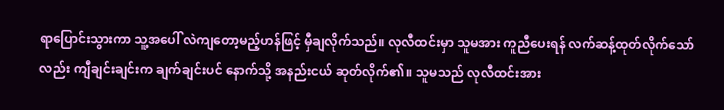ရာပြောင်းသွားကာ သူ့အပေါ် လဲကျတော့မည့်ဟန်ဖြင့် မှီချလိုက်သည်။ လုလီထင်းမှာ သူမအား ကူညီပေးရန် လက်ဆန့်ထုတ်လိုက်သော်လည်း ကျီချင်းချင်းက ချက်ချင်းပင် နောက်သို့ အနည်းငယ် ဆုတ်လိုက်၏။ သူမသည် လုလီထင်းအား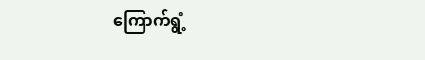ကြောက်ရွံ့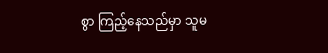စွာ ကြည့်နေသည်မှာ သူမ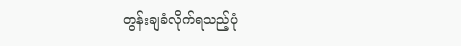တွန်းချခံလိုက်ရသည့်ပုံ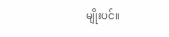မျိုးပင်။